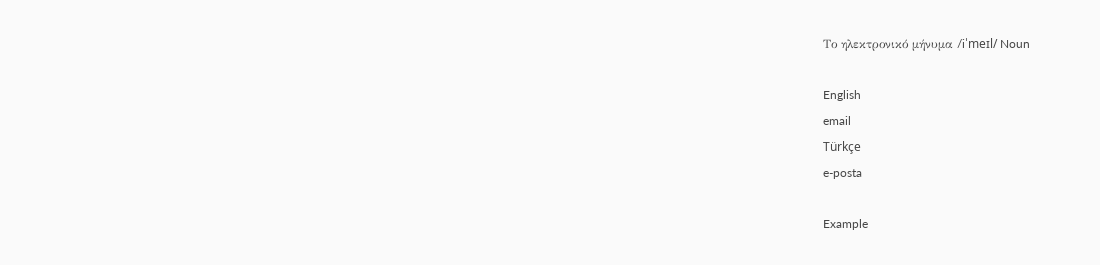Το ηλεκτρονικό μήνυμα /iˈmeɪl/ Noun

English
email
Türkçe
e-posta

Example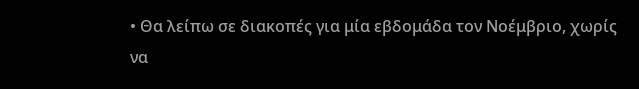• Θα λείπω σε διακοπές για μία εβδομάδα τον Νοέμβριο, χωρίς να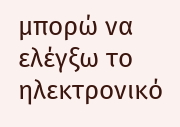μπορώ να ελέγξω το ηλεκτρονικό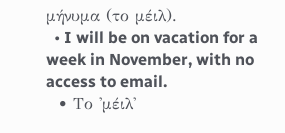μήνυμα (το μέιλ).
  • I will be on vacation for a week in November, with no access to email.
  • Το 'μέιλ'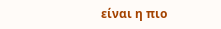είναι η πιο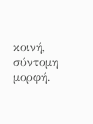κοινή, σύντομη μορφή.